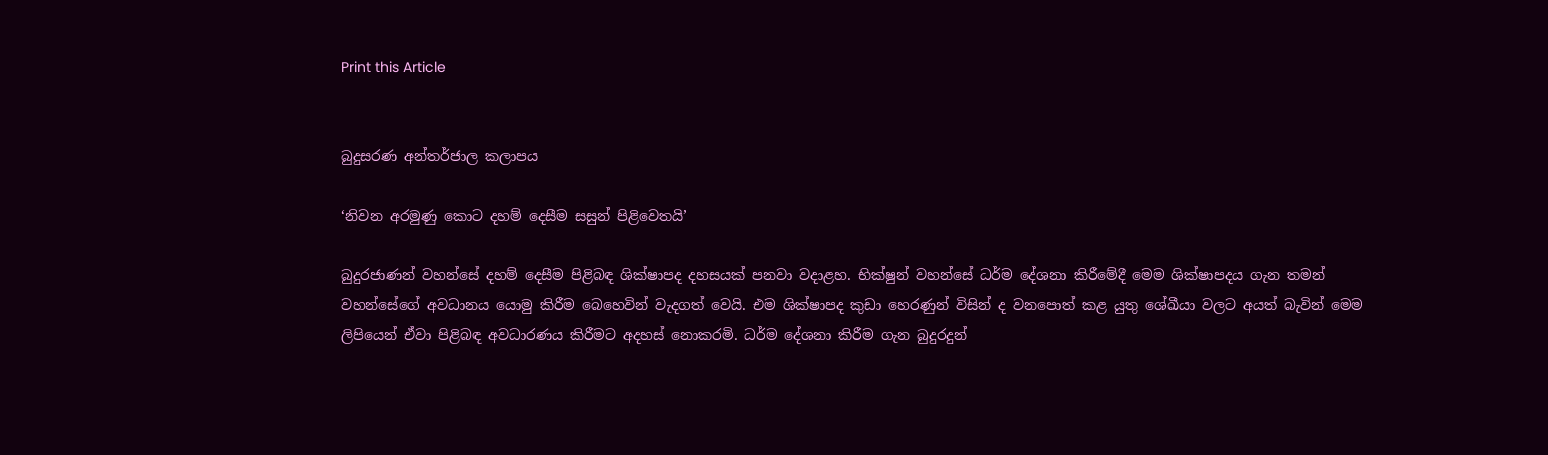Print this Article


බුදුසරණ අන්තර්ජාල කලාපය

‘නිවන අරමුණු කොට දහම් දෙසීම සසුන් පිළිවෙතයි’

බුදුරජාණන් වහන්සේ දහම් දෙසීම පිළිබඳ ශික්ෂාපද දහසයක් පනවා වදාළහ. භික්ෂුන් වහන්සේ ධර්ම දේශනා කිරීමේදී මෙම ශික්ෂාපදය ගැන තමන් වහන්සේගේ අවධානය යොමු කිරීම බෙහෙවින් වැදගත් වෙයි. එම ශික්ෂාපද කුඩා හෙරණුන් විසින් ද වනපොත් කළ යුතු ශේඛීයා වලට අයත් බැවින් මෙම ලිපියෙන් ඒවා පිළිබඳ අවධාරණය කිරීමට අදහස් නොකරමි. ධර්ම දේශනා කිරීම ගැන බුදුරදුන්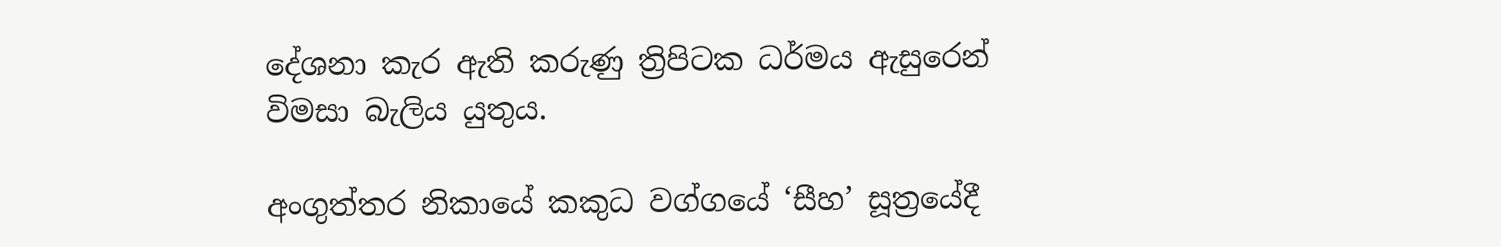දේශනා කැර ඇති කරුණු ත්‍රිපිටක ධර්මය ඇසුරෙන් විමසා බැලිය යුතුය.

අංගුත්තර නිකායේ කකුධ වග්ගයේ ‘සීහ’ සූත්‍රයේදී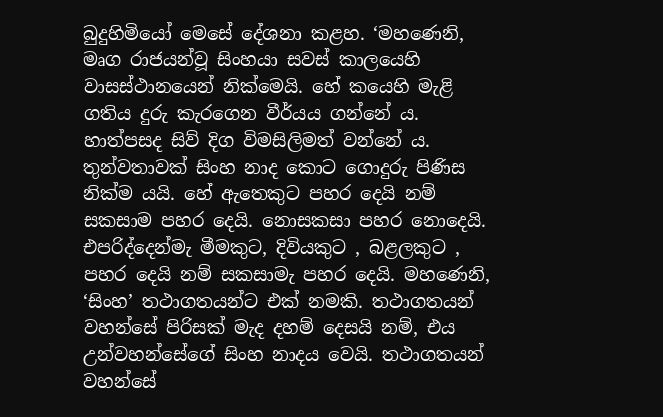බුදුහිමියෝ මෙසේ දේශනා කළහ. ‘මහණෙනි, මෘග රාජයන්වූ සිංහයා සවස් කාලයෙහි වාසස්ථානයෙන් නික්මෙයි. හේ කයෙහි මැළි ගතිය දුරු කැරගෙන වීර්යය ගන්නේ ය. හාත්පසද සිව් දිග විමසිලිමත් වන්නේ ය. තුන්වතාවක් සිංහ නාද කොට ගොදුරු පිණිස නික්ම යයි. හේ ඇතෙකුට පහර දෙයි නම් සකසාම පහර දෙයි. නොසකසා පහර නොදෙයි. එපරිද්දෙන්මැ මීමකුට, දිවියකුට , බළලකුට , පහර දෙයි නම් සකසාමැ පහර දෙයි. මහණෙනි, ‘සිංහ’ තථාගතයන්ට එක් නමකි. තථාගතයන් වහන්සේ පිරිසක් මැද දහම් දෙසයි නම්, එය උන්වහන්සේගේ සිංහ නාදය වෙයි. තථාගතයන් වහන්සේ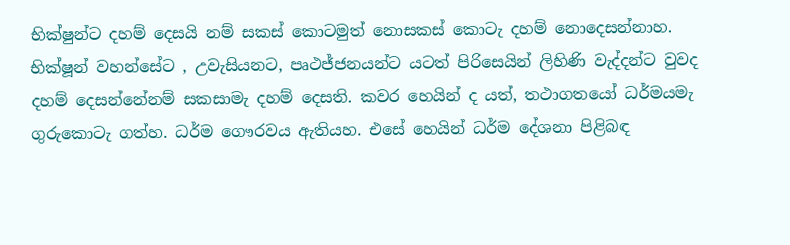භික්ෂුන්ට දහම් දෙසයි නම් සකස් කොටමුත් නොසකස් කොටැ දහම් නොදෙසන්නාහ. භික්ෂූන් වහන්සේට , උවැසියනට, පෘථජ්ජනයන්ට යටත් පිරිසෙයින් ලිහිණි වැද්දන්ට වුවද දහම් දෙසන්නේනම් සකසාමැ දහම් දෙසති. කවර හෙයින් ද යත්, තථාගතයෝ ධර්මයමැ ගුරුකොටැ ගත්හ. ධර්ම ගෞරවය ඇතියහ. එසේ හෙයින් ධර්ම දේශනා පිළිබඳ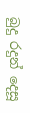බුදු රදුන් දෙසූ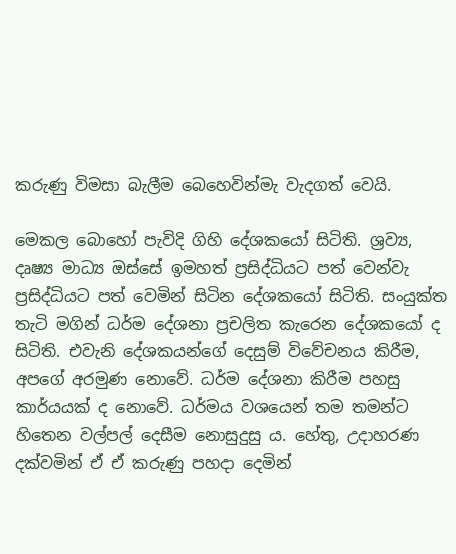කරුණු විමසා බැලීම බෙහෙවින්මැ වැදගත් වෙයි.

මෙකල බොහෝ පැවිදි ගිහි දේශකයෝ සිටිති. ශ්‍රව්‍ය, දෘෂ්‍ය මාධ්‍ය ඔස්සේ ඉමහත් ප්‍රසිද්ධියට පත් වෙන්වැ ප්‍රසිද්ධියට පත් වෙමින් සිටින දේශකයෝ සිටිති. සංයුක්ත තැටි මගින් ධර්ම දේශනා ප්‍රචලිත කැරෙන දේශකයෝ ද සිටිති. එවැනි දේශකයන්ගේ දෙසුම් විවේචනය කිරීම, අපගේ අරමුණ නොවේ. ධර්ම දේශනා කිරීම පහසු කාර්යයක් ද නොවේ. ධර්මය වශයෙන් තම තමන්ට හිතෙන වල්පල් දෙසීම නොසුදුසු ය. හේතු, උදාහරණ දක්වමින් ඒ ඒ කරුණු පහදා දෙමින්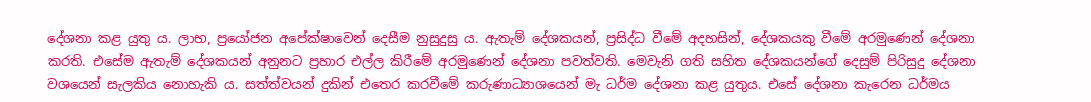දේශනා කළ යුතු ය. ලාභ, ප්‍රයෝජන අපේක්ෂාවෙන් දෙසීම නුසුදුසු ය. ඇතැම් දේශකයන්, ප්‍රසිද්ධ වීමේ අදහසින්, දේශකයකු වීමේ අරමුණෙන් දේශනා කරති. එසේම ඇතැම් දේශකයන් අනුනට ප්‍රහාර එල්ල කිරීමේ අරමුණෙන් දේශනා පවත්වති. මෙවැනි ගති සහිත දේශකයන්ගේ දෙසුම් පිරිසුදු දේශනා වශයෙන් සැලකිය නොහැකි ය. සත්ත්වයන් දුකින් එතෙර කරවීමේ කරුණාධ්‍යාශයෙන් මැ ධර්ම දේශනා කළ යුතුය. එසේ දේශනා කැරෙන ධර්මය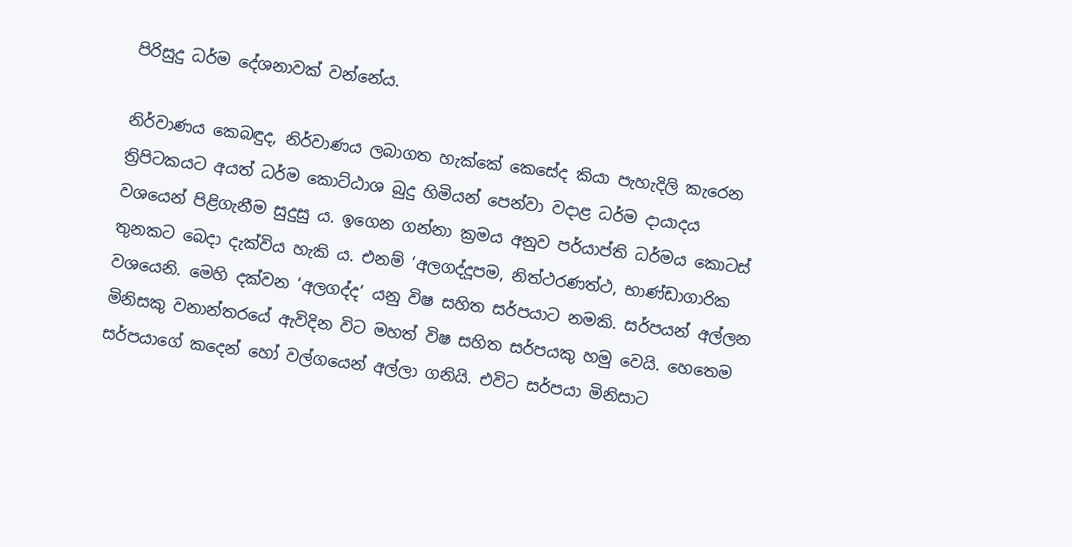පිරිසුදු ධර්ම දේශනාවක් වන්නේය.

නිර්වාණය කෙබඳුද, නිර්වාණය ලබාගත හැක්කේ කෙසේද කියා පැහැදිලි කැරෙන ත්‍රිපිටකයට අයත් ධර්ම කොට්ඨාශ බුදු හිමියන් පෙන්වා වදාළ ධර්ම දායාදය වශයෙන් පිළිගැනීම සුදුසු ය. ඉගෙන ගන්නා ක්‍රමය අනුව පර්යාප්ති ධර්මය කොටස් තුනකට බෙදා දැක්විය හැකි ය. එනම් ‘අලගද්දූපම, නිත්ථරණත්ථ, භාණ්ඩාගාරික වශයෙනි. මෙහි දක්වන ‘අලගද්ද’ යනු විෂ සහිත සර්පයාට නමකි. සර්පයන් අල්ලන මිනිසකු වනාන්තරයේ ඇවිදින විට මහත් විෂ සහිත සර්පයකු හමු වෙයි. හෙතෙම සර්පයාගේ කදෙන් හෝ වල්ගයෙන් අල්ලා ගනියි. එවිට සර්පයා මිනිසාට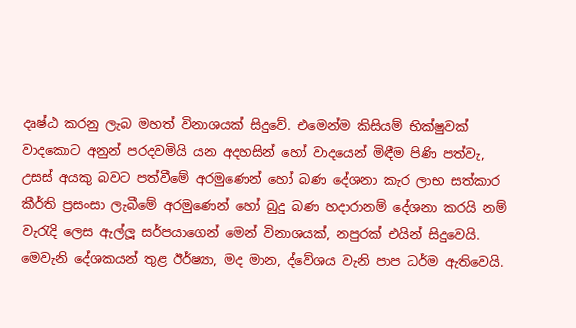දෘෂ්ඨ කරනු ලැබ මහත් විනාශයක් සිදුවේ. එමෙන්ම කිසියම් භික්ෂුවක් වාදකොට අනුන් පරදවමියි යන අදහසින් හෝ වාදයෙන් මිඳීම පිණි පත්වැ, උසස් අයකු බවට පත්වීමේ අරමුණෙන් හෝ බණ දේශනා කැර ලාභ සත්කාර කීර්ති ප්‍රසංසා ලැබීමේ අරමුණෙන් හෝ බුදු බණ හදාරානම් දේශනා කරයි නම් වැරැදි ලෙස ඇල්ලූ සර්පයාගෙන් මෙන් විනාශයක්, නපුරක් එයින් සිදුවෙයි. මෙවැනි දේශකයන් තුළ ඊර්ෂ්‍යා, මද මාන, ද්වේශය වැනි පාප ධර්ම ඇතිවෙයි.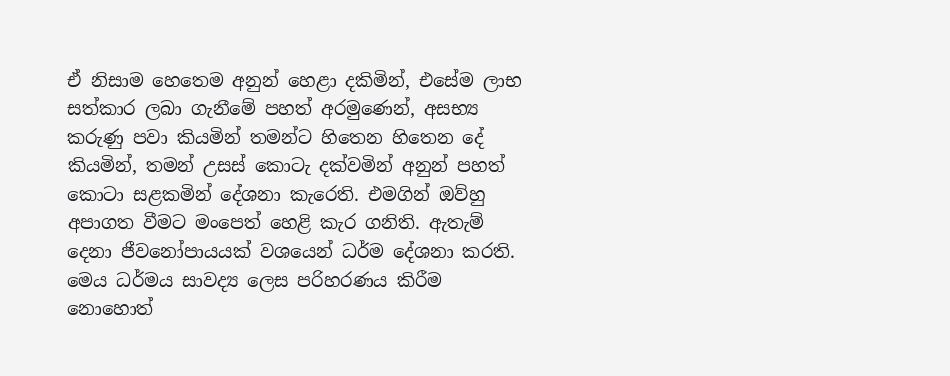ඒ නිසාම හෙතෙම අනුන් හෙළා දකිමින්, එසේම ලාභ සත්කාර ලබා ගැනීමේ පහත් අරමුණෙන්, අසභ්‍ය කරුණු පවා කියමින් තමන්ට හිතෙන හිතෙන දේ කියමින්, තමන් උසස් කොටැ දක්වමින් අනුන් පහත් කොටා සළකමින් දේශනා කැරෙති. එමගින් ඔව්හු අපාගත වීමට මංපෙත් හෙළි කැර ගනිති. ඇතැම් දෙනා ජීවනෝපායයක් වශයෙන් ධර්ම දේශනා කරති. මෙය ධර්මය සාවද්‍ය ලෙස පරිහරණය කිරීම නොහොත්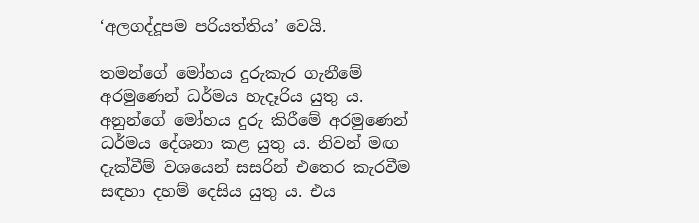‘අලගද්දූපම පරියත්තිය’ වෙයි.

තමන්ගේ මෝහය දුරුකැර ගැනීමේ අරමුණෙන් ධර්මය හැදෑරිය යුතු ය. අනුන්ගේ මෝහය දුරු කිරීමේ අරමුණෙන් ධර්මය දේශනා කළ යුතු ය. නිවන් මඟ දැක්වීම් වශයෙන් සසරින් එතෙර කැරවීම සඳහා දහම් දෙසිය යුතු ය. එය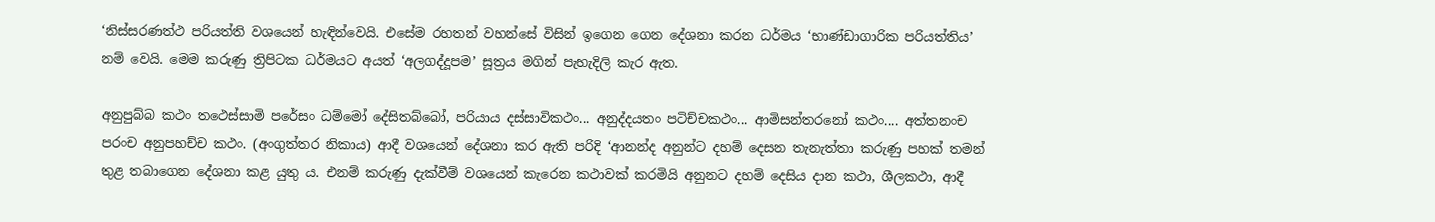‘නිස්සරණත්ථ පරියත්ති වශයෙන් හැඳින්වෙයි. එසේම රහතන් වහන්සේ විසින් ඉගෙන ගෙන දේශනා කරන ධර්මය ‘භාණ්ඩාගාරික පරියත්තිය’ නම් වෙයි. මෙම කරුණු ත්‍රිපිටක ධර්මයට අයත් ‘අලගද්දූපම’ සූත්‍රය මගින් පැහැදිලි කැර ඇත.

අනුපුබ්බ කථං තථෙස්සාමි පරේසං ධම්මෝ දේසිතබ්බෝ, පරියාය දස්සාවිකථං... අනුද්දයතං පටිච්චකථං... ආමිසන්තරනෝ කථං.... අත්තනංච පරංච අනුපහච්ච කථං. (අංගුත්තර නිකාය) ආදී වශයෙන් දේශනා කර ඇති පරිදි ‘ආනන්ද අනුන්ට දහම් දෙසන තැනැත්තා කරුණු පහක් තමන් තුළ තබාගෙන දේශනා කළ යුතු ය. එනම් කරුණු දැක්වීම් වශයෙන් කැරෙන කථාවක් කරමියි අනුනට දහම් දෙසිය දාන කථා, ශීලකථා, ආදී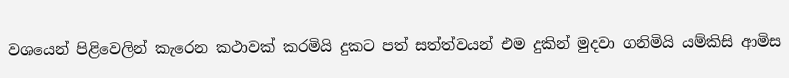වශයෙන් පිළිවෙලින් කැරෙන කථාවක් කරමියි දුකට පත් සත්ත්වයන් එම දුකින් මුදවා ගනිමියි යම්කිසි ආමිස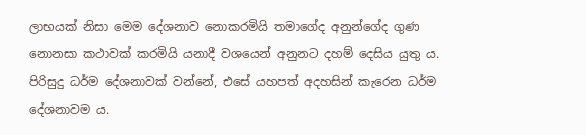ලාභයක් නිසා මෙම දේශනාව නොකරමියි තමාගේද අනුන්ගේද ගුණ නොනසා කථාවක් කරමියි යනාදී වශයෙන් අනුනට දහම් දෙසිය යුතු ය. පිරිසුදු ධර්ම දේශනාවක් වන්නේ, එසේ යහපත් අදහසින් කැරෙන ධර්ම දේශනාවම ය.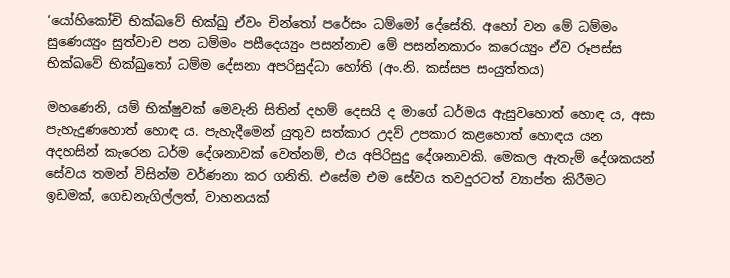‘යෝහිකෝචි භික්ඛවේ භික්ඛු ඒවං චින්තෝ පරේසං ධම්මෝ දේසේති. අහෝ වන මේ ධම්මං සුණෙය්‍යුං සුත්වාච පන ධම්මං පසීදෙය්‍යුං පසන්නාච මේ පසන්නකාරං කරෙය්‍යුං ඒව රූපස්ස භික්ඛවේ භික්ඛුතෝ ධම්ම දේසනා අපරිසුද්ධා හෝති (අං.නි. කස්සප සංයුත්තය)

මහණෙනි, යම් භික්ෂුවක් මෙවැනි සිතින් දහම් දෙසයි ද මාගේ ධර්මය ඇසුවහොත් හොඳ ය, අසා පැහැදුණහොත් හොඳ ය. පැහැදීමෙන් යුතුව සත්කාර උදව් උපකාර කළහොත් හොඳය යන අදහසින් කැරෙන ධර්ම දේශනාවක් වෙත්නම්, එය අපිරිසුදු දේශනාවකි. මෙකල ඇතැම් දේශකයන් සේවය තමන් විසින්ම වර්ණනා කර ගනිති. එසේම එම සේවය තවදුරටත් ව්‍යාප්ත කිරීමට ඉඩමක්, ගෙඩනැගිල්ලත්, වාහනයක්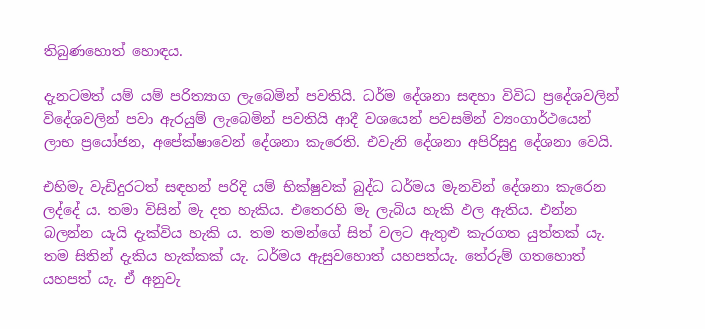තිබුණහොත් හොඳය.

දැනටමත් යම් යම් පරිත්‍යාග ලැබෙමින් පවතියි. ධර්ම දේශනා සඳහා විවිධ ප්‍රදේශවලින් විදේශවලින් පවා ඇරයුම් ලැබෙමින් පවතියි ආදී වශයෙන් පවසමින් ව්‍යංගාර්ථයෙන් ලාභ ප්‍රයෝජන, අපේක්ෂාවෙන් දේශනා කැරෙති. එවැනි දේශනා අපිරිසුදු දේශනා වෙයි.

එහිමැ වැඩිදුරටත් සඳහන් පරිදි යම් භික්ෂුවක් බුද්ධ ධර්මය මැනවින් දේශනා කැරෙන ලද්දේ ය. තමා විසින් මැ දත හැකිය. එතෙරහි මැ ලැබිය හැකි ඵල ඇතිය. එන්න බලන්න යැයි දැක්විය හැකි ය. තම තමන්ගේ සිත් වලට ඇතුළු කැරගත යුත්තක් යැ. තම සිතින් දැකිය හැක්කක් යැ. ධර්මය ඇසුවහොත් යහපත්යැ. තේරුම් ගතහොත් යහපත් යැ. ඒ අනුවැ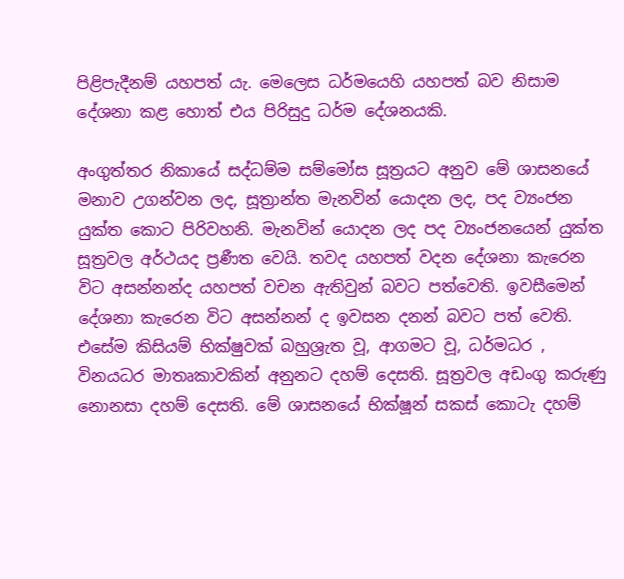පිළිපැදීනම් යහපත් යැ. මෙලෙස ධර්මයෙහි යහපත් බව නිසාම දේශනා කළ හොත් එය පිරිසුදු ධර්ම දේශනයකි.

අංගුත්තර නිකායේ සද්ධම්ම සම්මෝස සූත්‍රයට අනුව මේ ශාසනයේ මනාව උගන්වන ලද, සූත්‍රාන්ත මැනවින් යොදන ලද, පද ව්‍යංජන යුක්ත කොට පිරිවහනි. මැනවින් යොදන ලද පද ව්‍යංජනයෙන් යුක්ත සූත්‍රවල අර්ථයද ප්‍රණීත වෙයි. තවද යහපත් වදන දේශනා කැරෙන විට අසන්නන්ද යහපත් වචන ඇතිවුන් බවට පත්වෙති. ඉවසීමෙන් දේශනා කැරෙන විට අසන්නන් ද ඉවසන දනන් බවට පත් වෙති. එසේම කිසියම් භික්ෂුවක් බහුශ්‍රැත වූ, ආගමට වූ, ධර්මධර , විනයධර මාතෘකාවකින් අනුනට දහම් දෙසති. සූත්‍රවල අඩංගු කරුණු නොනසා දහම් දෙසති. මේ ශාසනයේ භික්ෂූන් සකස් කොටැ දහම්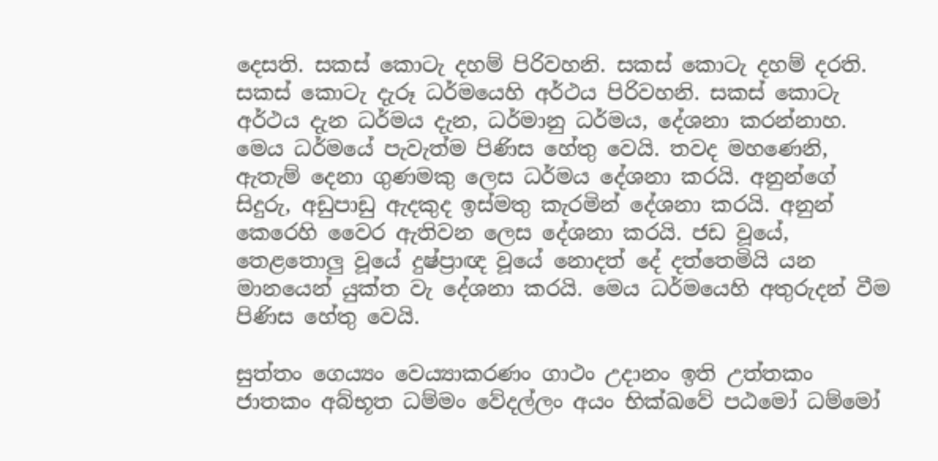දෙසති. සකස් කොටැ දහම් පිරිවහනි. සකස් කොටැ දහම් දරති. සකස් කොටැ දැරූ ධර්මයෙහි අර්ථය පිරිවහනි. සකස් කොටැ අර්ථය දැන ධර්මය දැන, ධර්මානු ධර්මය, දේශනා කරන්නාහ. මෙය ධර්මයේ පැවැත්ම පිණිස හේතු වෙයි. තවද මහණෙනි, ඇතැම් දෙනා ගුණමකු ලෙස ධර්මය දේශනා කරයි. අනුන්ගේ සිදුරු, අඩුපාඩු ඇදකුද ඉස්මතු කැරමින් දේශනා කරයි. අනුන් කෙරෙහි වෛර ඇතිවන ලෙස දේශනා කරයි. ජඩ වූයේ, තෙළතොලු වූයේ දුෂ්ප්‍රාඥ වූයේ නොදත් දේ දත්තෙමියි යන මානයෙන් යුක්ත වැ දේශනා කරයි. මෙය ධර්මයෙහි අතුරුදන් වීම පිණිස හේතු වෙයි.

සුත්තං ගෙය්‍යං වෙය්‍යාකරණං ගාථං උදානං ඉති උත්තකං ජාතකං අබ්භූත ධම්මං වේදල්ලං අයං භික්ඛවේ පඨමෝ ධම්මෝ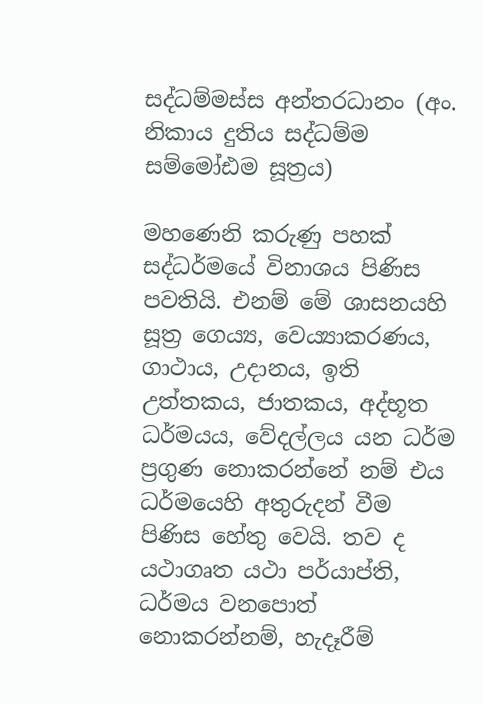සද්ධම්මස්ස අන්තරධානං (අං. නිකාය දුතිය සද්ධම්ම සම්මෝඪම සූත්‍රය)

මහණෙනි කරුණු පහක් සද්ධර්මයේ විනාශය පිණිස පවතියි. එනම් මේ ශාසනයහි සූත්‍ර ගෙය්‍ය, වෙය්‍යාකරණය, ගාථාය, උදානය, ඉති උත්තකය, ජාතකය, අද්භූත ධර්මයය, වේදල්ලය යන ධර්ම ප්‍රගුණ නොකරන්නේ නම් එය ධර්මයෙහි අතුරුදන් වීම පිණිස හේතු වෙයි. තව ද යථාගෘත යථා පර්යාප්ති, ධර්මය වනපොත් නොකරන්නම්, හැදෑරීම්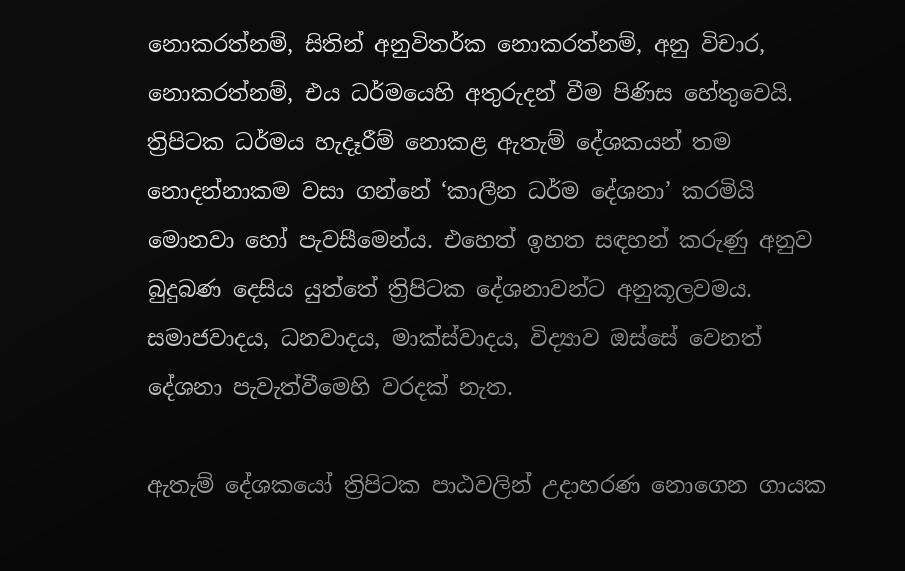නොකරත්නම්, සිතින් අනුවිතර්ක නොකරත්නම්, අනු විචාර, නොකරත්නම්, එය ධර්මයෙහි අතුරුදන් වීම පිණිස හේතුවෙයි. ත්‍රිපිටක ධර්මය හැදෑරීම් නොකළ ඇතැම් දේශකයන් තම නොදන්නාකම වසා ගන්නේ ‘කාලීන ධර්ම දේශනා’ කරමියි මොනවා හෝ පැවසීමෙන්ය. එහෙත් ඉහත සඳහන් කරුණු අනුව බුදුබණ දෙසිය යුත්තේ ත්‍රිපිටක දේශනාවන්ට අනුකූලවමය. සමාජවාදය, ධනවාදය, මාක්ස්වාදය, විද්‍යාව ඔස්සේ වෙනත් දේශනා පැවැත්වීමෙහි වරදක් නැත.

ඇතැම් දේශකයෝ ත්‍රිපිටක පාඨවලින් උදාහරණ නොගෙන ගායක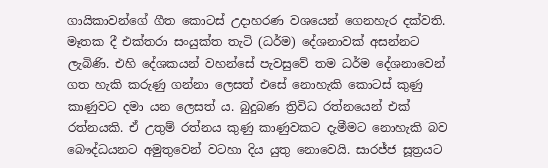ගායිකාවන්ගේ ගීත කොටස් උදාහරණ වශයෙන් ගෙනහැර දක්වති. මෑතක දී එක්තරා සංයුක්ත තැටි (ධර්ම) දේශනාවක් අසන්නට ලැබිණි. එහි දේශකයන් වහන්සේ පැවසුවේ තම ධර්ම දේශනාවෙන් ගත හැකි කරුණු ගන්නා ලෙසත් එසේ නොහැකි කොටස් කුණු කාණුවට දමා යන ලෙසත් ය. බුදුබණ ත්‍රිවිධ රත්නයෙන් එක් රත්නයකි. ඒ උතුම් රත්නය කුණු කාණුවකට දැමීමට නොහැකි බව බෞද්ධයනට අමුතුවෙන් වටහා දිය යුතු නොවෙයි. සාරජ්ජ සූත්‍රයට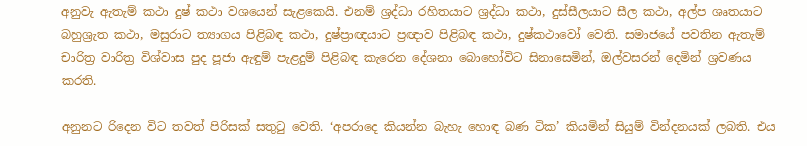අනුවැ ඇතැම් කථා දුෂ් කථා වශයෙන් සැළකෙයි. එනම් ශ්‍රද්ධා රහිතයාට ශ්‍රද්ධා කථා, දුස්සීලයාට සීල කථා, අල්ප ශෘතයාට බහුශ්‍රැත කථා, මසුරාට ත්‍යාගය පිළිබඳ කථා, දුෂ්ප්‍රාඥයාට ප්‍රඥාව පිළිබඳ කථා, දුෂ්කථාවෝ වෙති. සමාජයේ පවතින ඇතැම් චාරිත්‍ර වාරිත්‍ර විශ්වාස පුද පූජා ඇඳුම් පැළදුම් පිළිබඳ කැරෙන දේශනා බොහෝවිට සිනාසෙමින්, ඔල්වසරන් දෙමින් ශ්‍රවණය කරති.

අනුනට රිදෙන විට තවත් පිරිසක් සතුටු වෙති. ‘අපරාදෙ කියන්න බැහැ හොඳ බණ ටික’ කියමින් සියුම් වින්දනයක් ලබති. එය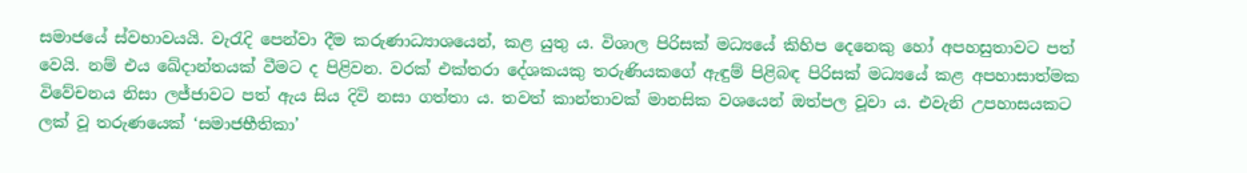සමාජයේ ස්වභාවයයි. වැරැදි පෙන්වා දීම කරුණාධ්‍යාශයෙන්, කළ යුතු ය. විශාල පිරිසක් මධ්‍යයේ කිහිප දෙනෙකු හෝ අපහසුතාවට පත් වෙයි. නම් එය ඛේදාන්තයක් වීමට ද පිළිවන. වරක් එක්තරා දේශකයකු තරුණියකගේ ඇඳුම් පිළිබඳ පිරිසක් මධ්‍යයේ කළ අපහාසාත්මක විවේචනය නිසා ලජ්ජාවට පත් ඇය සිය දිවි නසා ගත්තා ය. තවත් කාන්තාවක් මානසික වශයෙන් ඔත්පල වූවා ය. එවැනි උපහාසයකට ලක් වූ තරුණයෙක් ‘සමාජභීතිකා’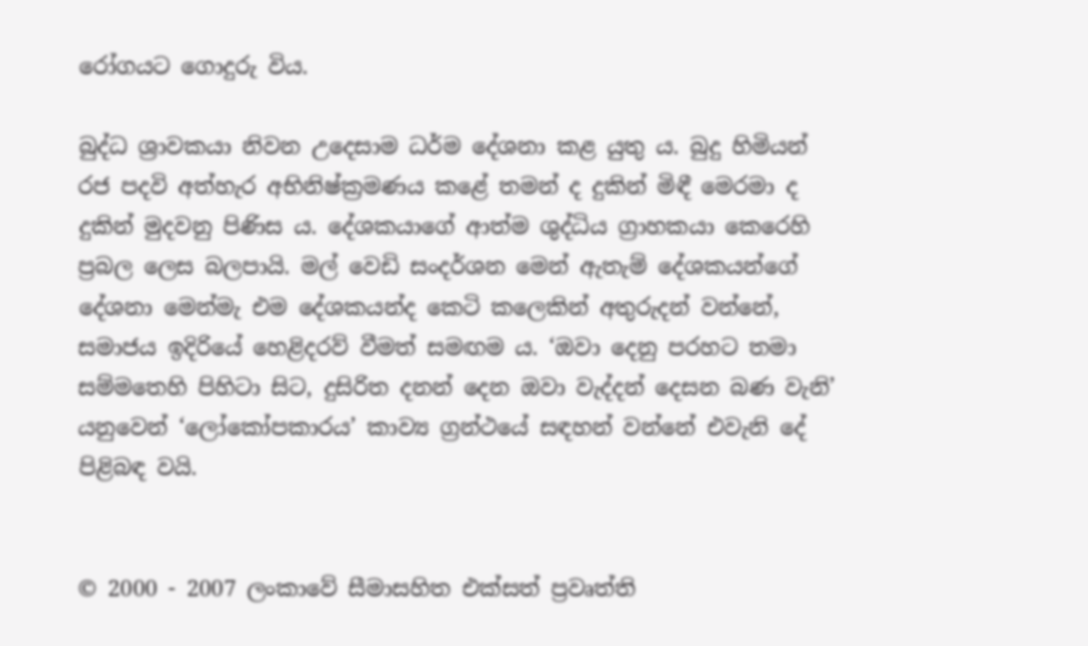රෝගයට ගොදුරු විය.

බුද්ධ ශ්‍රාවකයා නිවන උදෙසාම ධර්ම දේශනා කළ යුතු ය. බුදු හිමියන් රජ පදවි අත්හැර අභිනිෂ්ක්‍රමණය කළේ තමන් ද දුකින් මිඳී මෙරමා ද දුකින් මුදවනු පිණිස ය. දේශකයාගේ ආත්ම ශුද්ධිය ග්‍රාහකයා කෙරෙහි ප්‍රබල ලෙස බලපායි. මල් වෙඩි සංදර්ශන මෙන් ඇතැම් දේශකයන්ගේ දේශනා මෙන්මැ එම දේශකයන්ද කෙටි කලෙකින් අතුරුදන් වන්නේ, සමාජය ඉදිරියේ හෙළිදරව් වීමත් සමඟම ය. ‘ඔවා දෙනු පරහට තමා සම්මතෙහි පිහිටා සිට, දුසිරිත දනන් දෙන ඔවා වැද්දන් දෙසන බණ වැනි’ යනුවෙන් ‘ලෝකෝපකාරය’ කාව්‍ය ග්‍රන්ථයේ සඳහන් වන්නේ එවැනි දේ පිළිබඳ වයි.


© 2000 - 2007 ලංකාවේ සීමාසහිත එක්සත් ප්‍රවෘත්ති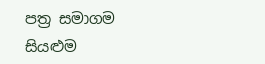පත්‍ර සමාගම
සියළුම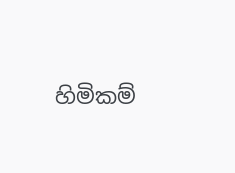හිමිකම්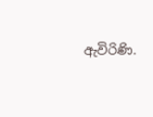ඇවිරිණි.